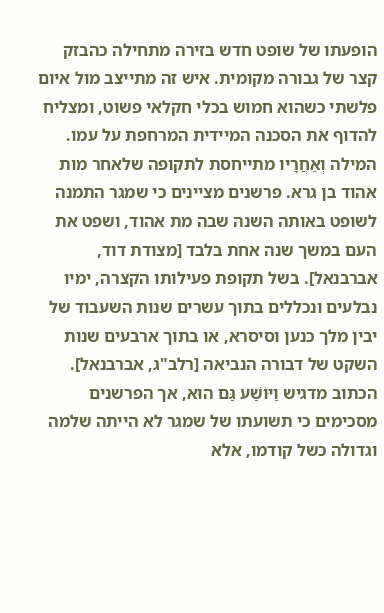הופעתו של שופט חדש בזירה מתחילה כהבזק קצר של גבורה מקומית. איש זה מתייצב מול איום פלשתי כשהוא חמוש בכלי חקלאי פשוט, ומצליח להדוף את הסכנה המיידית המרחפת על עמו.
המילה וְאַחֲרָיו מתייחסת לתקופה שלאחר מות אהוד בן גרא. פרשנים מציינים כי שמגר התמנה לשופט באותה השנה שבה מת אהוד, ושפט את העם במשך שנה אחת בלבד [מצודת דוד, אברבנאל]. בשל תקופת פעילותו הקצרה, ימיו נבלעים ונכללים בתוך עשרים שנות השעבוד של יבין מלך כנען וסיסרא, או בתוך ארבעים שנות השקט של דבורה הנביאה [רלב"ג, אברבנאל].
הכתוב מדגיש וַיּוֹשַׁע גַּם הוּא, אך הפרשנים מסכימים כי תשועתו של שמגר לא הייתה שלמה וגדולה כשל קודמו, אלא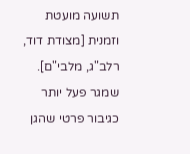תשועה מועטת וזמנית [מצודת דוד, רלב"ג, מלבי"ם]. שמגר פעל יותר כגיבור פרטי שהגן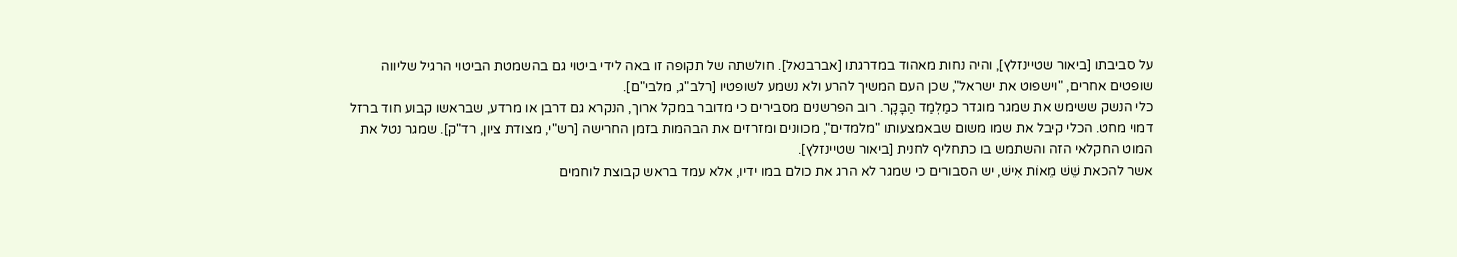על סביבתו [ביאור שטיינזלץ], והיה נחות מאהוד במדרגתו [אברבנאל]. חולשתה של תקופה זו באה לידי ביטוי גם בהשמטת הביטוי הרגיל שליווה שופטים אחרים, "וישפוט את ישראל", שכן העם המשיך להרע ולא נשמע לשופטיו [רלב"ג, מלבי"ם].
כלי הנשק ששימש את שמגר מוגדר כמַלְמַד הַבָּקָר. רוב הפרשנים מסבירים כי מדובר במקל ארוך, הנקרא גם דרבן או מרדע, שבראשו קבוע חוד ברזל דמוי מחט. הכלי קיבל את שמו משום שבאמצעותו "מלמדים", מכוונים ומזרזים את הבהמות בזמן החרישה [רש"י, מצודת ציון, רד"ק]. שמגר נטל את המוט החקלאי הזה והשתמש בו כתחליף לחנית [ביאור שטיינזלץ].
אשר להכאת שֵׁשׁ מֵאוֹת אִישׁ, יש הסבורים כי שמגר לא הרג את כולם במו ידיו, אלא עמד בראש קבוצת לוחמים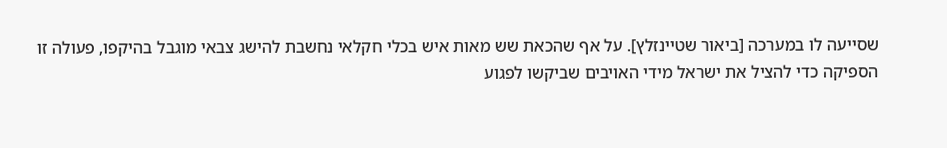שסייעה לו במערכה [ביאור שטיינזלץ]. על אף שהכאת שש מאות איש בכלי חקלאי נחשבת להישג צבאי מוגבל בהיקפו, פעולה זו הספיקה כדי להציל את ישראל מידי האויבים שביקשו לפגוע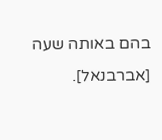בהם באותה שעה [אברבנאל].